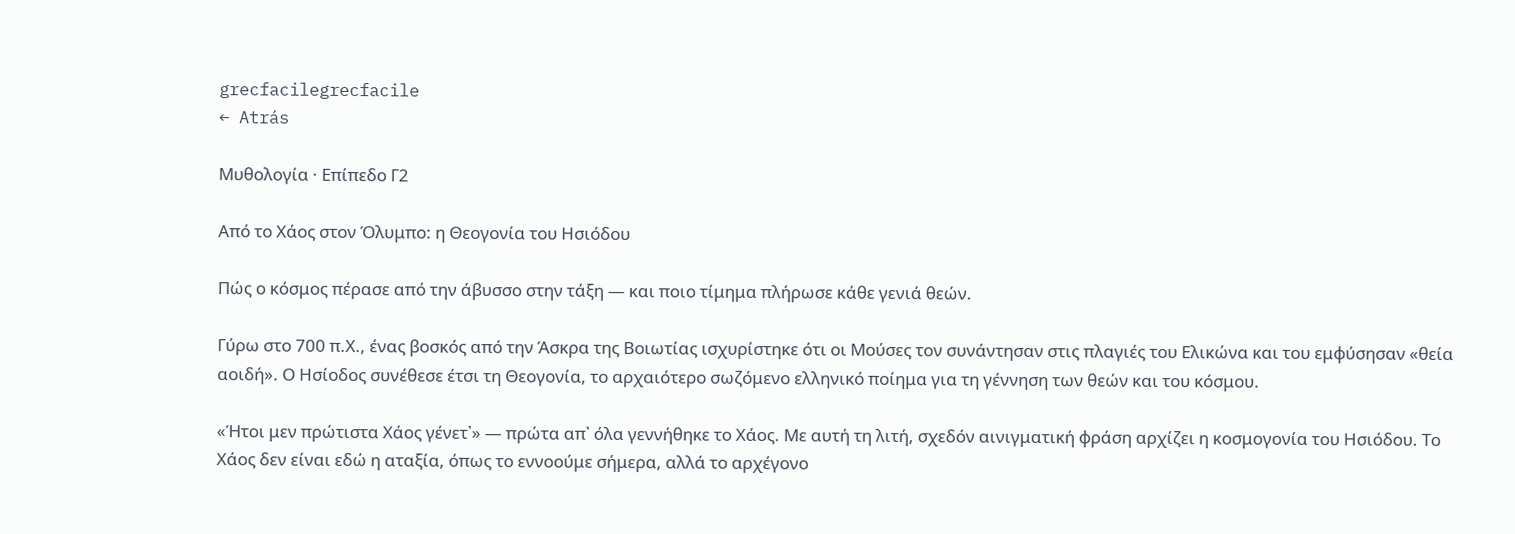grecfacilegrecfacile
← Atrás

Μυθολογία · Επίπεδο Γ2

Από το Χάος στον Όλυμπο: η Θεογονία του Ησιόδου

Πώς ο κόσμος πέρασε από την άβυσσο στην τάξη — και ποιο τίμημα πλήρωσε κάθε γενιά θεών.

Γύρω στο 700 π.Χ., ένας βοσκός από την Άσκρα της Βοιωτίας ισχυρίστηκε ότι οι Μούσες τον συνάντησαν στις πλαγιές του Ελικώνα και του εμφύσησαν «θεία αοιδή». Ο Ησίοδος συνέθεσε έτσι τη Θεογονία, το αρχαιότερο σωζόμενο ελληνικό ποίημα για τη γέννηση των θεών και του κόσμου.

«Ήτοι μεν πρώτιστα Χάος γένετ᾿» — πρώτα απ᾿ όλα γεννήθηκε το Χάος. Με αυτή τη λιτή, σχεδόν αινιγματική φράση αρχίζει η κοσμογονία του Ησιόδου. Το Χάος δεν είναι εδώ η αταξία, όπως το εννοούμε σήμερα, αλλά το αρχέγονο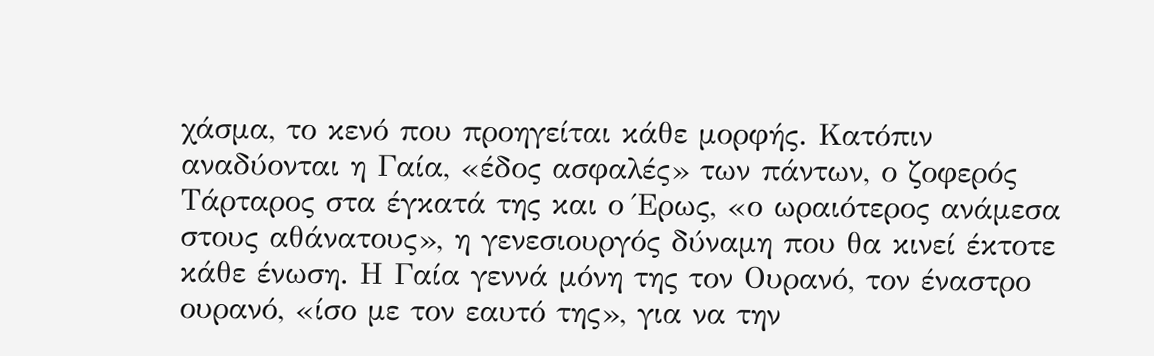χάσμα, το κενό που προηγείται κάθε μορφής. Κατόπιν αναδύονται η Γαία, «έδος ασφαλές» των πάντων, ο ζοφερός Τάρταρος στα έγκατά της και ο Έρως, «ο ωραιότερος ανάμεσα στους αθάνατους», η γενεσιουργός δύναμη που θα κινεί έκτοτε κάθε ένωση. Η Γαία γεννά μόνη της τον Ουρανό, τον έναστρο ουρανό, «ίσο με τον εαυτό της», για να την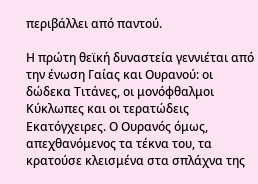περιβάλλει από παντού.

Η πρώτη θεϊκή δυναστεία γεννιέται από την ένωση Γαίας και Ουρανού: οι δώδεκα Τιτάνες, οι μονόφθαλμοι Κύκλωπες και οι τερατώδεις Εκατόγχειρες. Ο Ουρανός όμως, απεχθανόμενος τα τέκνα του, τα κρατούσε κλεισμένα στα σπλάχνα της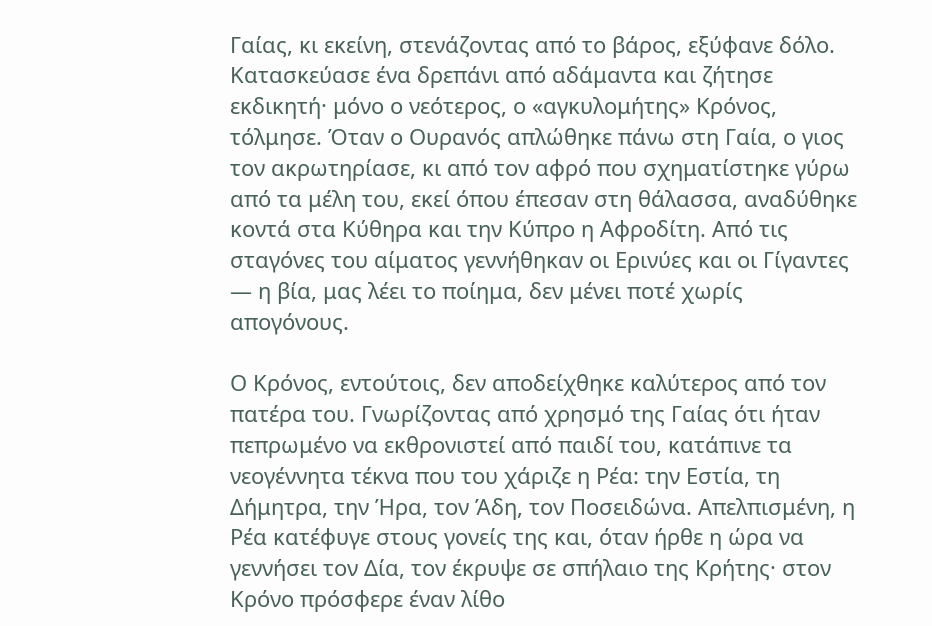Γαίας, κι εκείνη, στενάζοντας από το βάρος, εξύφανε δόλο. Κατασκεύασε ένα δρεπάνι από αδάμαντα και ζήτησε εκδικητή· μόνο ο νεότερος, ο «αγκυλομήτης» Κρόνος, τόλμησε. Όταν ο Ουρανός απλώθηκε πάνω στη Γαία, ο γιος τον ακρωτηρίασε, κι από τον αφρό που σχηματίστηκε γύρω από τα μέλη του, εκεί όπου έπεσαν στη θάλασσα, αναδύθηκε κοντά στα Κύθηρα και την Κύπρο η Αφροδίτη. Από τις σταγόνες του αίματος γεννήθηκαν οι Ερινύες και οι Γίγαντες — η βία, μας λέει το ποίημα, δεν μένει ποτέ χωρίς απογόνους.

Ο Κρόνος, εντούτοις, δεν αποδείχθηκε καλύτερος από τον πατέρα του. Γνωρίζοντας από χρησμό της Γαίας ότι ήταν πεπρωμένο να εκθρονιστεί από παιδί του, κατάπινε τα νεογέννητα τέκνα που του χάριζε η Ρέα: την Εστία, τη Δήμητρα, την Ήρα, τον Άδη, τον Ποσειδώνα. Απελπισμένη, η Ρέα κατέφυγε στους γονείς της και, όταν ήρθε η ώρα να γεννήσει τον Δία, τον έκρυψε σε σπήλαιο της Κρήτης· στον Κρόνο πρόσφερε έναν λίθο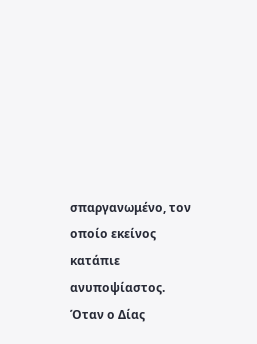σπαργανωμένο, τον οποίο εκείνος κατάπιε ανυποψίαστος. Όταν ο Δίας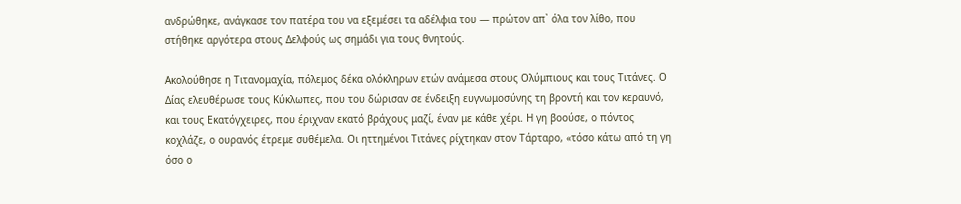ανδρώθηκε, ανάγκασε τον πατέρα του να εξεμέσει τα αδέλφια του — πρώτον απ᾿ όλα τον λίθο, που στήθηκε αργότερα στους Δελφούς ως σημάδι για τους θνητούς.

Ακολούθησε η Τιτανομαχία, πόλεμος δέκα ολόκληρων ετών ανάμεσα στους Ολύμπιους και τους Τιτάνες. Ο Δίας ελευθέρωσε τους Κύκλωπες, που του δώρισαν σε ένδειξη ευγνωμοσύνης τη βροντή και τον κεραυνό, και τους Εκατόγχειρες, που έριχναν εκατό βράχους μαζί, έναν με κάθε χέρι. Η γη βοούσε, ο πόντος κοχλάζε, ο ουρανός έτρεμε συθέμελα. Οι ηττημένοι Τιτάνες ρίχτηκαν στον Τάρταρο, «τόσο κάτω από τη γη όσο ο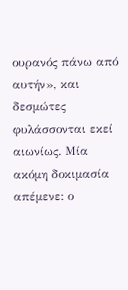ουρανός πάνω από αυτήν», και δεσμώτες φυλάσσονται εκεί αιωνίως. Μία ακόμη δοκιμασία απέμενε: ο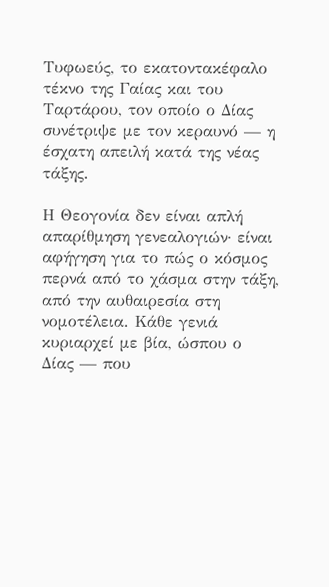Τυφωεύς, το εκατοντακέφαλο τέκνο της Γαίας και του Ταρτάρου, τον οποίο ο Δίας συνέτριψε με τον κεραυνό — η έσχατη απειλή κατά της νέας τάξης.

Η Θεογονία δεν είναι απλή απαρίθμηση γενεαλογιών· είναι αφήγηση για το πώς ο κόσμος περνά από το χάσμα στην τάξη, από την αυθαιρεσία στη νομοτέλεια. Κάθε γενιά κυριαρχεί με βία, ώσπου ο Δίας — που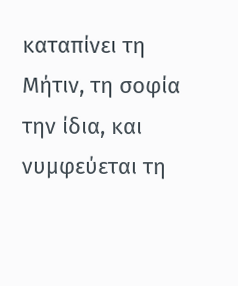καταπίνει τη Μήτιν, τη σοφία την ίδια, και νυμφεύεται τη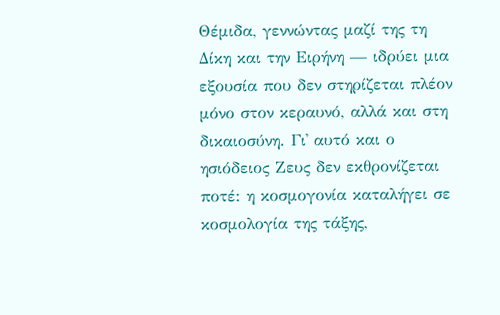Θέμιδα, γεννώντας μαζί της τη Δίκη και την Ειρήνη — ιδρύει μια εξουσία που δεν στηρίζεται πλέον μόνο στον κεραυνό, αλλά και στη δικαιοσύνη. Γι᾿ αυτό και ο ησιόδειος Ζευς δεν εκθρονίζεται ποτέ: η κοσμογονία καταλήγει σε κοσμολογία της τάξης,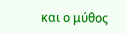και ο μύθος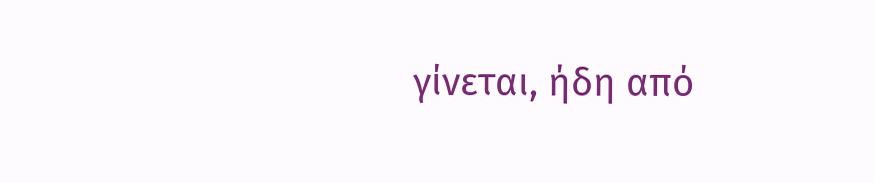γίνεται, ήδη από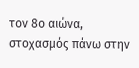τον 8ο αιώνα, στοχασμός πάνω στην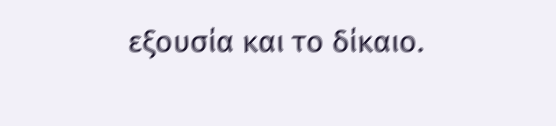εξουσία και το δίκαιο.